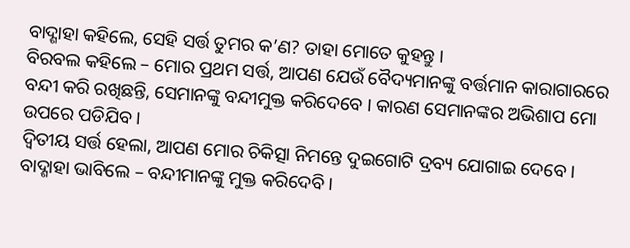ବାଦ୍ଶାହା କହିଲେ, ସେହି ସର୍ତ୍ତ ତୁମର କ’ଣ? ତାହା ମୋତେ କୁହନ୍ତୁ ।
ବିରବଲ କହିଲେ – ମୋର ପ୍ରଥମ ସର୍ତ୍ତ, ଆପଣ ଯେଉଁ ବୈଦ୍ୟମାନଙ୍କୁ ବର୍ତ୍ତମାନ କାରାଗାରରେ ବନ୍ଦୀ କରି ରଖିଛନ୍ତି, ସେମାନଙ୍କୁ ବନ୍ଦୀମୁକ୍ତ କରିଦେବେ । କାରଣ ସେମାନଙ୍କର ଅଭିଶାପ ମୋ ଉପରେ ପଡିଯିବ ।
ଦ୍ୱିତୀୟ ସର୍ତ୍ତ ହେଲା, ଆପଣ ମୋର ଚିକିତ୍ସା ନିମନ୍ତେ ଦୁଇଗୋଟି ଦ୍ରବ୍ୟ ଯୋଗାଇ ଦେବେ ।
ବାଦ୍ଶାହା ଭାବିଲେ – ବନ୍ଦୀମାନଙ୍କୁ ମୁକ୍ତ କରିଦେବି ।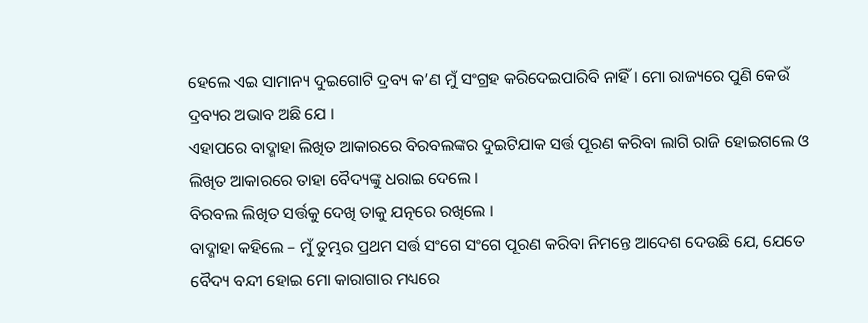ହେଲେ ଏଇ ସାମାନ୍ୟ ଦୁଇଗୋଟି ଦ୍ରବ୍ୟ କ’ଣ ମୁଁ ସଂଗ୍ରହ କରିଦେଇପାରିବି ନାହିଁ । ମୋ ରାଜ୍ୟରେ ପୁଣି କେଉଁ ଦ୍ରବ୍ୟର ଅଭାବ ଅଛି ଯେ ।
ଏହାପରେ ବାଦ୍ଶାହା ଲିଖିତ ଆକାରରେ ବିରବଲଙ୍କର ଦୁଇଟିଯାକ ସର୍ତ୍ତ ପୂରଣ କରିବା ଲାଗି ରାଜି ହୋଇଗଲେ ଓ ଲିଖିତ ଆକାରରେ ତାହା ବୈଦ୍ୟଙ୍କୁ ଧରାଇ ଦେଲେ ।
ବିରବଲ ଲିଖିତ ସର୍ତ୍ତକୁ ଦେଖି ତାକୁ ଯତ୍ନରେ ରଖିଲେ ।
ବାଦ୍ଶାହା କହିଲେ – ମୁଁ ତୁମ୍ଭର ପ୍ରଥମ ସର୍ତ୍ତ ସଂଗେ ସଂଗେ ପୂରଣ କରିବା ନିମନ୍ତେ ଆଦେଶ ଦେଉଛି ଯେ, ଯେତେ ବୈଦ୍ୟ ବନ୍ଦୀ ହୋଇ ମୋ କାରାଗାର ମଧ୍ୟରେ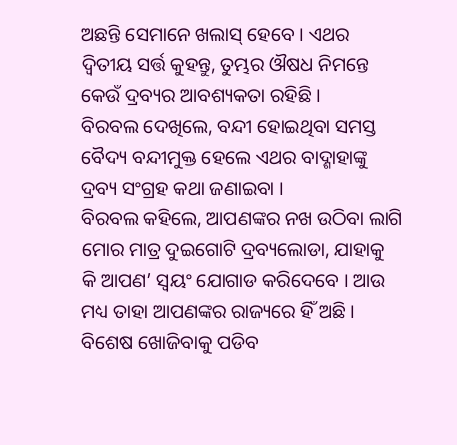ଅଛନ୍ତି ସେମାନେ ଖଲାସ୍ ହେବେ । ଏଥର ଦ୍ୱିତୀୟ ସର୍ତ୍ତ କୁହନ୍ତୁ, ତୁମ୍ଭର ଔଷଧ ନିମନ୍ତେ କେଉଁ ଦ୍ରବ୍ୟର ଆବଶ୍ୟକତା ରହିଛି ।
ବିରବଲ ଦେଖିଲେ, ବନ୍ଦୀ ହୋଇଥିବା ସମସ୍ତ ବୈଦ୍ୟ ବନ୍ଦୀମୁକ୍ତ ହେଲେ ଏଥର ବାଦ୍ଶାହାଙ୍କୁ ଦ୍ରବ୍ୟ ସଂଗ୍ରହ କଥା ଜଣାଇବା ।
ବିରବଲ କହିଲେ, ଆପଣଙ୍କର ନଖ ଉଠିବା ଲାଗି ମୋର ମାତ୍ର ଦୁଇଗୋଟି ଦ୍ରବ୍ୟଲୋଡା, ଯାହାକୁ କି ଆପଣ’ ସ୍ୱୟଂ ଯୋଗାଡ କରିଦେବେ । ଆଉ ମଧ୍ୟ ତାହା ଆପଣଙ୍କର ରାଜ୍ୟରେ ହିଁ ଅଛି । ବିଶେଷ ଖୋଜିବାକୁ ପଡିବ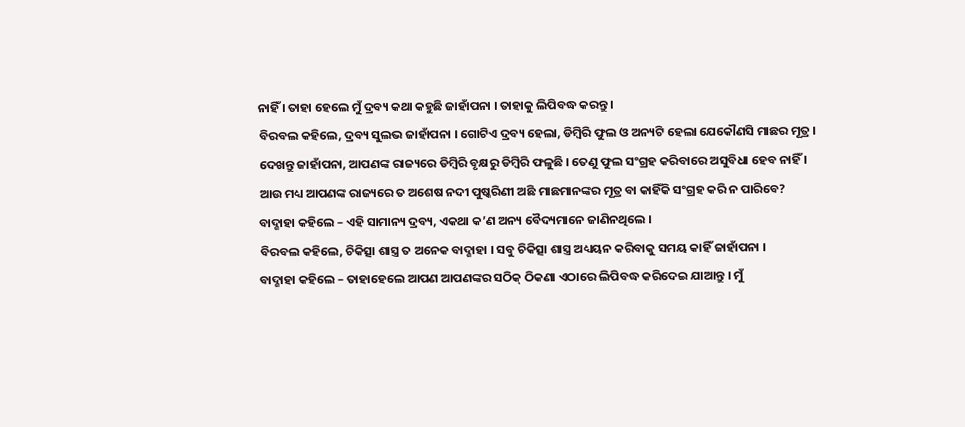ନାହିଁ । ତାହା ହେଲେ ମୁଁ ଦ୍ରବ୍ୟ କଥା କହୁଛି ଜାହାଁପନା । ତାହାକୁ ଲିପିବଦ୍ଧ କରନ୍ତୁ ।
ବିରବଲ କହିଲେ, ଦ୍ରବ୍ୟ ସୁଲଭ ଜାହାଁପନା । ଗୋଟିଏ ଦ୍ରବ୍ୟ ହେଲା, ଡିମ୍ବିରି ଫୁଲ ଓ ଅନ୍ୟଟି ହେଲା ଯେକୌଣସି ମାଛର ମୂତ୍ର । ଦେଖନ୍ତୁ ଜାହାଁପନା, ଆପଣଙ୍କ ରାଜ୍ୟରେ ଡିମ୍ବିରି ବୃକ୍ଷରୁ ଡିମ୍ବିରି ଫଳୁଛି । ତେଣୁ ଫୁଲ ସଂଗ୍ରହ କରିବାରେ ଅସୁବିଧା ହେବ ନାହିଁ । ଆଉ ମଧ୍ୟ ଆପଣଙ୍କ ରାଜ୍ୟରେ ତ ଅଶେଷ ନଦୀ ପୁଷ୍କରିଣୀ ଅଛି ମାଛମାନଙ୍କର ମୂତ୍ର ବା କାହିଁକି ସଂଗ୍ରହ କରି ନ ପାରିବେ?
ବାଦ୍ଶାହା କହିଲେ – ଏହି ସାମାନ୍ୟ ଦ୍ରବ୍ୟ, ଏକଥା କ’ଣ ଅନ୍ୟ ବୈଦ୍ୟମାନେ ଜାଣିନଥିଲେ ।
ବିରବଲ କହିଲେ, ଚିକିତ୍ସା ଶାସ୍ତ୍ର ତ ଅନେକ ବାଦ୍ଶାହା । ସବୁ ଚିକିତ୍ସା ଶାସ୍ତ୍ର ଅଧ୍ୟୟନ କରିବାକୁ ସମୟ କାହିଁ ଜାହାଁପନା ।
ବାଦ୍ଶାହା କହିଲେ – ତାହାହେଲେ ଆପଣ ଆପଣଙ୍କର ସଠିକ୍ ଠିକଣା ଏଠାରେ ଲିପିବଦ୍ଧ କରିଦେଇ ଯାଆନ୍ତୁ । ମୁଁ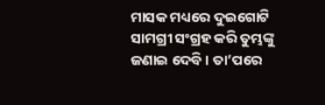ମାସକ ମଧ୍ୟରେ ଦୁଇଗୋଟି ସାମଗ୍ରୀ ସଂଗ୍ରହ କରି ତୁମ୍ଭଙ୍କୁ ଜଣାଇ ଦେବି । ତା’ପରେ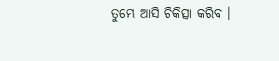ତୁମ୍ଭେ ଆସି ଚିକିତ୍ସା କରିବ ।